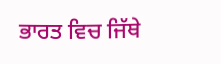ਭਾਰਤ ਵਿਚ ਜਿੱਥੇ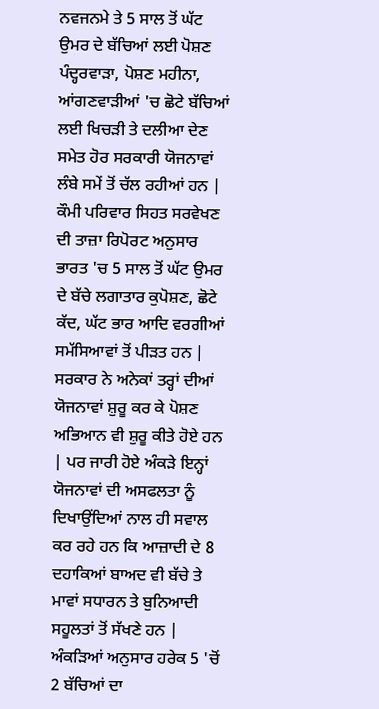ਨਵਜਨਮੇ ਤੇ 5 ਸਾਲ ਤੋਂ ਘੱਟ ਉਮਰ ਦੇ ਬੱਚਿਆਂ ਲਈ ਪੋਸ਼ਣ ਪੰਦ੍ਹਰਵਾੜਾ, ਪੋਸ਼ਣ ਮਹੀਨਾ, ਆਂਗਣਵਾੜੀਆਂ 'ਚ ਛੋਟੇ ਬੱਚਿਆਂ ਲਈ ਖਿਚੜੀ ਤੇ ਦਲੀਆ ਦੇਣ ਸਮੇਤ ਹੋਰ ਸਰਕਾਰੀ ਯੋਜਨਾਵਾਂ ਲੰਬੇ ਸਮੇਂ ਤੋਂ ਚੱਲ ਰਹੀਆਂ ਹਨ | ਕੌਮੀ ਪਰਿਵਾਰ ਸਿਹਤ ਸਰਵੇਖਣ ਦੀ ਤਾਜ਼ਾ ਰਿਪੋਰਟ ਅਨੁਸਾਰ ਭਾਰਤ 'ਚ 5 ਸਾਲ ਤੋਂ ਘੱਟ ਉਮਰ ਦੇ ਬੱਚੇ ਲਗਾਤਾਰ ਕੁਪੋਸ਼ਣ, ਛੋਟੇ ਕੱਦ, ਘੱਟ ਭਾਰ ਆਦਿ ਵਰਗੀਆਂ ਸਮੱਸਿਆਵਾਂ ਤੋਂ ਪੀੜਤ ਹਨ | ਸਰਕਾਰ ਨੇ ਅਨੇਕਾਂ ਤਰ੍ਹਾਂ ਦੀਆਂ ਯੋਜਨਾਵਾਂ ਸ਼ੁਰੂ ਕਰ ਕੇ ਪੋਸ਼ਣ ਅਭਿਆਨ ਵੀ ਸ਼ੁਰੂ ਕੀਤੇ ਹੋਏ ਹਨ | ਪਰ ਜਾਰੀ ਹੋਏ ਅੰਕੜੇ ਇਨ੍ਹਾਂ ਯੋਜਨਾਵਾਂ ਦੀ ਅਸਫਲਤਾ ਨੂੰ ਦਿਖਾਉਂਦਿਆਂ ਨਾਲ ਹੀ ਸਵਾਲ ਕਰ ਰਹੇ ਹਨ ਕਿ ਆਜ਼ਾਦੀ ਦੇ 8 ਦਹਾਕਿਆਂ ਬਾਅਦ ਵੀ ਬੱਚੇ ਤੇ ਮਾਵਾਂ ਸਧਾਰਨ ਤੇ ਬੁਨਿਆਦੀ ਸਹੂਲਤਾਂ ਤੋਂ ਸੱਖਣੇ ਹਨ | ਅੰਕੜਿਆਂ ਅਨੁਸਾਰ ਹਰੇਕ 5 'ਚੋਂ 2 ਬੱਚਿਆਂ ਦਾ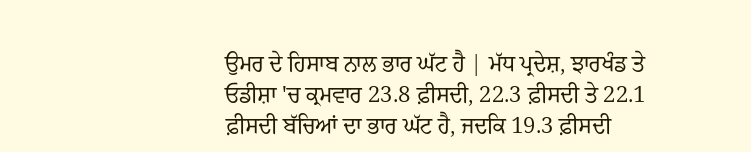ਉਮਰ ਦੇ ਹਿਸਾਬ ਨਾਲ ਭਾਰ ਘੱਟ ਹੈ | ਮੱਧ ਪ੍ਰਦੇਸ਼, ਝਾਰਖੰਡ ਤੇ ਓਡੀਸ਼ਾ 'ਚ ਕ੍ਰਮਵਾਰ 23.8 ਫ਼ੀਸਦੀ, 22.3 ਫ਼ੀਸਦੀ ਤੇ 22.1 ਫ਼ੀਸਦੀ ਬੱਚਿਆਂ ਦਾ ਭਾਰ ਘੱਟ ਹੈ, ਜਦਕਿ 19.3 ਫ਼ੀਸਦੀ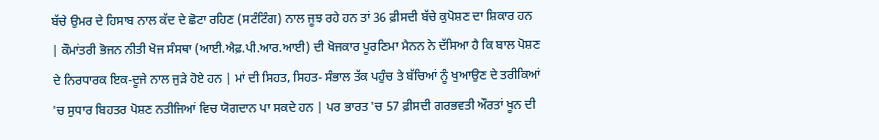ਬੱਚੇ ਉਮਰ ਦੇ ਹਿਸਾਬ ਨਾਲ ਕੱਦ ਦੇ ਛੋਟਾ ਰਹਿਣ (ਸਟੰਟਿੰਗ) ਨਾਲ ਜੂਝ ਰਹੇ ਹਨ ਤਾਂ 36 ਫ਼ੀਸਦੀ ਬੱਚੇ ਕੁਪੋਸ਼ਣ ਦਾ ਸ਼ਿਕਾਰ ਹਨ | ਕੌਮਾਂਤਰੀ ਭੋਜਨ ਨੀਤੀ ਖੋਜ ਸੰਸਥਾ (ਆਈ.ਐਫ਼.ਪੀ.ਆਰ.ਆਈ) ਦੀ ਖੋਜਕਾਰ ਪੂਰਣਿਮਾ ਮੈਨਨ ਨੇ ਦੱਸਿਆ ਹੈ ਕਿ ਬਾਲ ਪੋਸ਼ਣ ਦੇ ਨਿਰਧਾਰਕ ਇਕ-ਦੂਜੇ ਨਾਲ ਜੁੜੇ ਹੋਏ ਹਨ | ਮਾਂ ਦੀ ਸਿਹਤ, ਸਿਹਤ- ਸੰਭਾਲ ਤੱਕ ਪਹੁੰਚ ਤੇ ਬੱਚਿਆਂ ਨੂੰ ਖੁਆਉਣ ਦੇ ਤਰੀਕਿਆਂ 'ਚ ਸੁਧਾਰ ਬਿਹਤਰ ਪੋਸ਼ਣ ਨਤੀਜਿਆਂ ਵਿਚ ਯੋਗਦਾਨ ਪਾ ਸਕਦੇ ਹਨ | ਪਰ ਭਾਰਤ 'ਚ 57 ਫ਼ੀਸਦੀ ਗਰਭਵਤੀ ਔਰਤਾਂ ਖੂਨ ਦੀ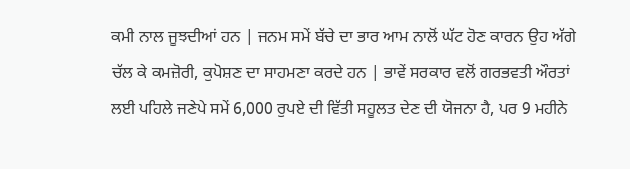ਕਮੀ ਨਾਲ ਜੂਝਦੀਆਂ ਹਨ | ਜਨਮ ਸਮੇਂ ਬੱਚੇ ਦਾ ਭਾਰ ਆਮ ਨਾਲੋਂ ਘੱਟ ਹੋਣ ਕਾਰਨ ਉਹ ਅੱਗੇ ਚੱਲ ਕੇ ਕਮਜ਼ੋਰੀ, ਕੁਪੋਸ਼ਣ ਦਾ ਸਾਹਮਣਾ ਕਰਦੇ ਹਨ | ਭਾਵੇਂ ਸਰਕਾਰ ਵਲੋਂ ਗਰਭਵਤੀ ਔਰਤਾਂ ਲਈ ਪਹਿਲੇ ਜਣੇਪੇ ਸਮੇਂ 6,000 ਰੁਪਏ ਦੀ ਵਿੱਤੀ ਸਹੂਲਤ ਦੇਣ ਦੀ ਯੋਜਨਾ ਹੈ, ਪਰ 9 ਮਹੀਨੇ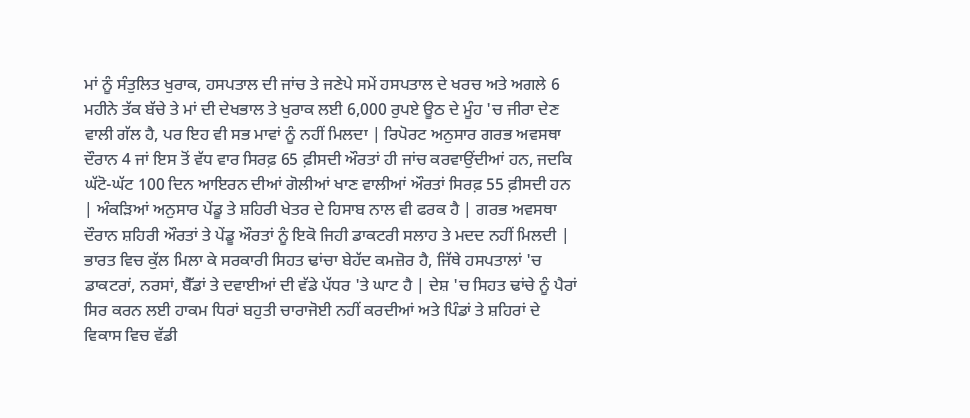ਮਾਂ ਨੂੰ ਸੰਤੁਲਿਤ ਖੁਰਾਕ, ਹਸਪਤਾਲ ਦੀ ਜਾਂਚ ਤੇ ਜਣੇਪੇ ਸਮੇਂ ਹਸਪਤਾਲ ਦੇ ਖਰਚ ਅਤੇ ਅਗਲੇ 6 ਮਹੀਨੇ ਤੱਕ ਬੱਚੇ ਤੇ ਮਾਂ ਦੀ ਦੇਖਭਾਲ ਤੇ ਖੁਰਾਕ ਲਈ 6,000 ਰੁਪਏ ਊਠ ਦੇ ਮੂੰਹ 'ਚ ਜੀਰਾ ਦੇਣ ਵਾਲੀ ਗੱਲ ਹੈ, ਪਰ ਇਹ ਵੀ ਸਭ ਮਾਵਾਂ ਨੂੰ ਨਹੀਂ ਮਿਲਦਾ | ਰਿਪੋਰਟ ਅਨੁਸਾਰ ਗਰਭ ਅਵਸਥਾ ਦੌਰਾਨ 4 ਜਾਂ ਇਸ ਤੋਂ ਵੱਧ ਵਾਰ ਸਿਰਫ਼ 65 ਫ਼ੀਸਦੀ ਔਰਤਾਂ ਹੀ ਜਾਂਚ ਕਰਵਾਉਂਦੀਆਂ ਹਨ, ਜਦਕਿ ਘੱਟੋ-ਘੱਟ 100 ਦਿਨ ਆਇਰਨ ਦੀਆਂ ਗੋਲੀਆਂ ਖਾਣ ਵਾਲੀਆਂ ਔਰਤਾਂ ਸਿਰਫ਼ 55 ਫ਼ੀਸਦੀ ਹਨ | ਅੰਕੜਿਆਂ ਅਨੁਸਾਰ ਪੇਂਡੂ ਤੇ ਸ਼ਹਿਰੀ ਖੇਤਰ ਦੇ ਹਿਸਾਬ ਨਾਲ ਵੀ ਫਰਕ ਹੈ | ਗਰਭ ਅਵਸਥਾ ਦੌਰਾਨ ਸ਼ਹਿਰੀ ਔਰਤਾਂ ਤੇ ਪੇਂਡੂ ਔਰਤਾਂ ਨੂੰ ਇਕੋ ਜਿਹੀ ਡਾਕਟਰੀ ਸਲਾਹ ਤੇ ਮਦਦ ਨਹੀਂ ਮਿਲਦੀ |
ਭਾਰਤ ਵਿਚ ਕੁੱਲ ਮਿਲਾ ਕੇ ਸਰਕਾਰੀ ਸਿਹਤ ਢਾਂਚਾ ਬੇਹੱਦ ਕਮਜ਼ੋਰ ਹੈ, ਜਿੱਥੇ ਹਸਪਤਾਲਾਂ 'ਚ ਡਾਕਟਰਾਂ, ਨਰਸਾਂ, ਬੈੱਡਾਂ ਤੇ ਦਵਾਈਆਂ ਦੀ ਵੱਡੇ ਪੱਧਰ 'ਤੇ ਘਾਟ ਹੈ | ਦੇਸ਼ 'ਚ ਸਿਹਤ ਢਾਂਚੇ ਨੂੰ ਪੈਰਾਂ ਸਿਰ ਕਰਨ ਲਈ ਹਾਕਮ ਧਿਰਾਂ ਬਹੁਤੀ ਚਾਰਾਜੋਈ ਨਹੀਂ ਕਰਦੀਆਂ ਅਤੇ ਪਿੰਡਾਂ ਤੇ ਸ਼ਹਿਰਾਂ ਦੇ ਵਿਕਾਸ ਵਿਚ ਵੱਡੀ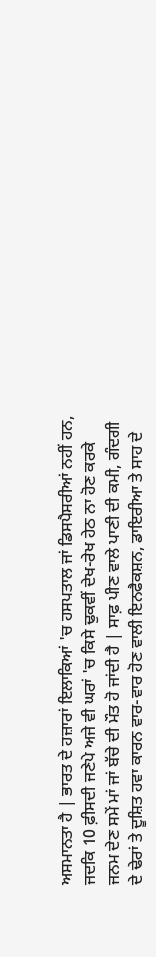ਅਸਮਾਨਤਾ ਹੈ | ਭਾਰਤ ਦੇ ਹਜ਼ਾਰਾਂ ਇਲਾਕਿਆਂ 'ਚ ਹਸਪਤਾਲ ਜਾਂ ਡਿਸਪੈਸਰੀਆਂ ਨਹੀਂ ਹਨ, ਜਦਕਿ 10 ਫ਼ੀਸਦੀ ਜਣੇਪੇ ਅਜੇ ਵੀ ਘਰਾਂ 'ਚ ਕਿਸੇ ਢੁਕਵੀਂ ਦੇਖ-ਰੇਖ ਹੇਠ ਨਾ ਹੋਣ ਕਰਕੇ ਜਨਮ ਦੇਣ ਸਮੇਂ ਮਾਂ ਜਾਂ ਬੱਚੇ ਦੀ ਮੌਤ ਹੋ ਜਾਂਦੀ ਹੈ | ਸਾਫ਼ ਪੀਣ ਵਾਲੇ ਪਾਣੀ ਦੀ ਕਮੀ, ਗੰਦਗੀ ਦੇ ਢੇਰਾਂ ਤੇ ਦੂਸ਼ਿਤ ਹਵਾ ਕਾਰਨ ਵਾਰ-ਵਾਰ ਹੋਣ ਵਾਲੀ ਇਨਫੈਕਸ਼ਨ, ਡਾਇਰੀਆ ਤੇ ਸਾਹ ਦੇ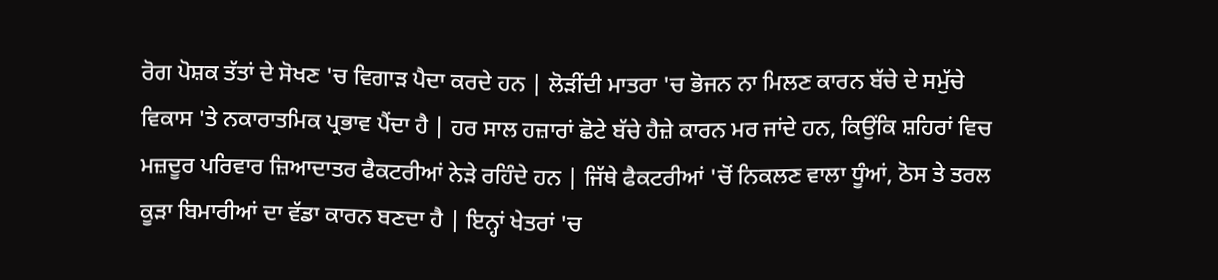ਰੋਗ ਪੋਸ਼ਕ ਤੱਤਾਂ ਦੇ ਸੋਖਣ 'ਚ ਵਿਗਾੜ ਪੈਦਾ ਕਰਦੇ ਹਨ | ਲੋੜੀਂਦੀ ਮਾਤਰਾ 'ਚ ਭੋਜਨ ਨਾ ਮਿਲਣ ਕਾਰਨ ਬੱਚੇ ਦੇ ਸਮੁੱਚੇ ਵਿਕਾਸ 'ਤੇ ਨਕਾਰਾਤਮਿਕ ਪ੍ਰਭਾਵ ਪੈਂਦਾ ਹੈ | ਹਰ ਸਾਲ ਹਜ਼ਾਰਾਂ ਛੋਟੇ ਬੱਚੇ ਹੈਜ਼ੇ ਕਾਰਨ ਮਰ ਜਾਂਦੇ ਹਨ, ਕਿਉਂਕਿ ਸ਼ਹਿਰਾਂ ਵਿਚ ਮਜ਼ਦੂਰ ਪਰਿਵਾਰ ਜ਼ਿਆਦਾਤਰ ਫੈਕਟਰੀਆਂ ਨੇੜੇ ਰਹਿੰਦੇ ਹਨ | ਜਿੱਥੇ ਫੈਕਟਰੀਆਂ 'ਚੋਂ ਨਿਕਲਣ ਵਾਲਾ ਧੂੰਆਂ, ਠੋਸ ਤੇ ਤਰਲ ਕੂੜਾ ਬਿਮਾਰੀਆਂ ਦਾ ਵੱਡਾ ਕਾਰਨ ਬਣਦਾ ਹੈ | ਇਨ੍ਹਾਂ ਖੇਤਰਾਂ 'ਚ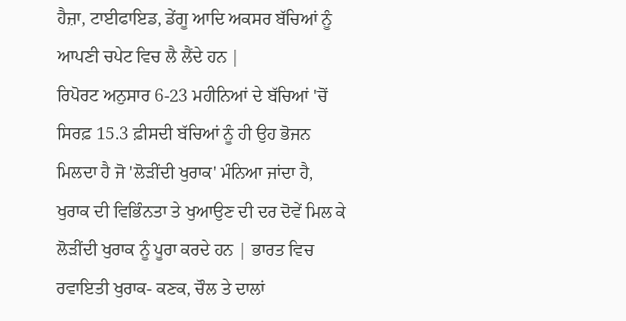ਹੈਜ਼ਾ, ਟਾਈਫਾਇਡ, ਡੇਂਗੂ ਆਦਿ ਅਕਸਰ ਬੱਚਿਆਂ ਨੂੰ ਆਪਣੀ ਚਪੇਟ ਵਿਚ ਲੈ ਲੈਂਦੇ ਹਨ |
ਰਿਪੋਰਟ ਅਨੁਸਾਰ 6-23 ਮਹੀਨਿਆਂ ਦੇ ਬੱਚਿਆਂ 'ਚੋਂ ਸਿਰਫ਼ 15.3 ਫ਼ੀਸਦੀ ਬੱਚਿਆਂ ਨੂੰ ਹੀ ਉਹ ਭੋਜਨ ਮਿਲਦਾ ਹੈ ਜੋ 'ਲੋੜੀਂਦੀ ਖੁਰਾਕ' ਮੰਨਿਆ ਜਾਂਦਾ ਹੈ, ਖੁਰਾਕ ਦੀ ਵਿਭਿੰਨਤਾ ਤੇ ਖੁਆਉਣ ਦੀ ਦਰ ਦੋਵੇਂ ਮਿਲ ਕੇ ਲੋੜੀਂਦੀ ਖੁਰਾਕ ਨੂੰ ਪੂਰਾ ਕਰਦੇ ਹਨ | ਭਾਰਤ ਵਿਚ ਰਵਾਇਤੀ ਖੁਰਾਕ- ਕਣਕ, ਚੌਲ ਤੇ ਦਾਲਾਂ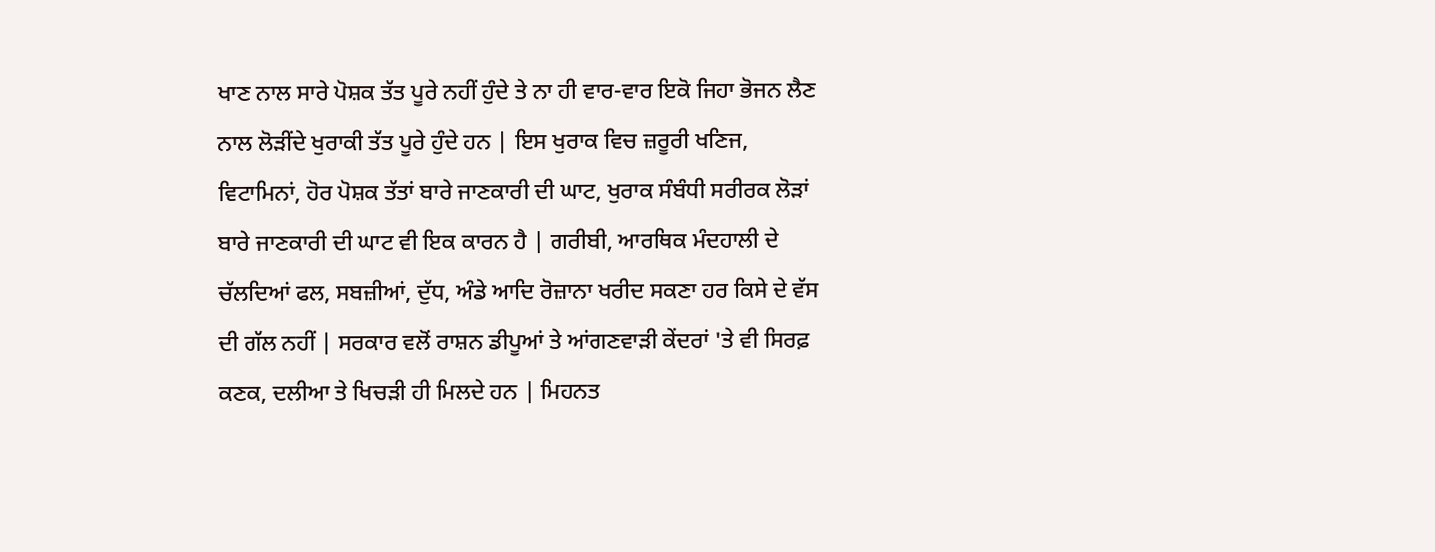ਖਾਣ ਨਾਲ ਸਾਰੇ ਪੋਸ਼ਕ ਤੱਤ ਪੂਰੇ ਨਹੀਂ ਹੁੰਦੇ ਤੇ ਨਾ ਹੀ ਵਾਰ-ਵਾਰ ਇਕੋ ਜਿਹਾ ਭੋਜਨ ਲੈਣ ਨਾਲ ਲੋੜੀਂਦੇ ਖੁਰਾਕੀ ਤੱਤ ਪੂਰੇ ਹੁੰਦੇ ਹਨ | ਇਸ ਖੁਰਾਕ ਵਿਚ ਜ਼ਰੂਰੀ ਖਣਿਜ, ਵਿਟਾਮਿਨਾਂ, ਹੋਰ ਪੋਸ਼ਕ ਤੱਤਾਂ ਬਾਰੇ ਜਾਣਕਾਰੀ ਦੀ ਘਾਟ, ਖੁਰਾਕ ਸੰਬੰਧੀ ਸਰੀਰਕ ਲੋੜਾਂ ਬਾਰੇ ਜਾਣਕਾਰੀ ਦੀ ਘਾਟ ਵੀ ਇਕ ਕਾਰਨ ਹੈ | ਗਰੀਬੀ, ਆਰਥਿਕ ਮੰਦਹਾਲੀ ਦੇ ਚੱਲਦਿਆਂ ਫਲ, ਸਬਜ਼ੀਆਂ, ਦੁੱਧ, ਅੰਡੇ ਆਦਿ ਰੋਜ਼ਾਨਾ ਖਰੀਦ ਸਕਣਾ ਹਰ ਕਿਸੇ ਦੇ ਵੱਸ ਦੀ ਗੱਲ ਨਹੀਂ | ਸਰਕਾਰ ਵਲੋਂ ਰਾਸ਼ਨ ਡੀਪੂਆਂ ਤੇ ਆਂਗਣਵਾੜੀ ਕੇਂਦਰਾਂ 'ਤੇ ਵੀ ਸਿਰਫ਼ ਕਣਕ, ਦਲੀਆ ਤੇ ਖਿਚੜੀ ਹੀ ਮਿਲਦੇ ਹਨ | ਮਿਹਨਤ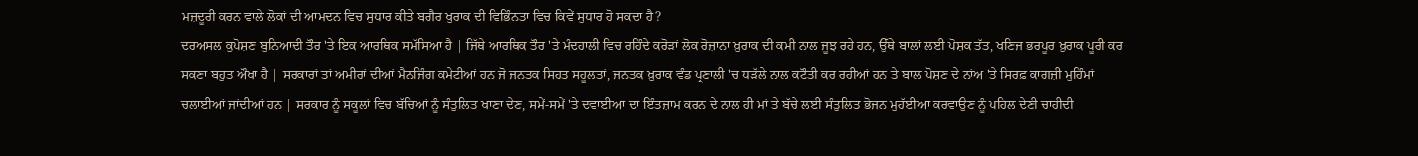ਮਜ਼ਦੂਰੀ ਕਰਨ ਵਾਲੇ ਲੋਕਾਂ ਦੀ ਆਮਦਨ ਵਿਚ ਸੁਧਾਰ ਕੀਤੇ ਬਗੈਰ ਖੁਰਾਕ ਦੀ ਵਿਭਿੰਨਤਾ ਵਿਚ ਕਿਵੇਂ ਸੁਧਾਰ ਹੋ ਸਕਦਾ ਹੈ?
ਦਰਅਸਲ ਕੁਪੋਸ਼ਣ ਬੁਨਿਆਦੀ ਤੌਰ 'ਤੇ ਇਕ ਆਰਥਿਕ ਸਮੱਸਿਆ ਹੈ | ਜਿੱਥੇ ਆਰਥਿਕ ਤੌਰ 'ਤੇ ਮੰਦਹਾਲੀ ਵਿਚ ਰਹਿੰਦੇ ਕਰੋੜਾਂ ਲੋਕ ਰੋਜ਼ਾਨਾ ਖ਼ੁਰਾਕ ਦੀ ਕਮੀ ਨਾਲ ਜੂਝ ਰਹੇ ਹਨ, ਉੱਥੇ ਬਾਲਾਂ ਲਈ ਪੋਸ਼ਕ ਤੱਤ, ਖਣਿਜ ਭਰਪੂਰ ਖ਼ੁਰਾਕ ਪੂਰੀ ਕਰ ਸਕਣਾ ਬਹੁਤ ਔਖਾ ਹੈ | ਸਰਕਾਰਾਂ ਤਾਂ ਅਮੀਰਾਂ ਦੀਆਂ ਮੈਨਜਿੰਗ ਕਮੇਟੀਆਂ ਹਨ ਜੋ ਜਨਤਕ ਸਿਹਤ ਸਹੂਲਤਾਂ, ਜਨਤਕ ਖ਼ੁਰਾਕ ਵੰਡ ਪ੍ਰਣਾਲੀ 'ਚ ਧੜੱਲੇ ਨਾਲ ਕਟੌਤੀ ਕਰ ਰਹੀਆਂ ਹਨ ਤੇ ਬਾਲ ਪੋਸ਼ਣ ਦੇ ਨਾਂਅ 'ਤੇ ਸਿਰਫ਼ ਕਾਗਜ਼ੀ ਮੁਹਿੰਮਾਂ ਚਲਾਈਆਂ ਜਾਂਦੀਆਂ ਹਨ | ਸਰਕਾਰ ਨੂੰ ਸਕੂਲਾਂ ਵਿਚ ਬੱਚਿਆਂ ਨੂੰ ਸੰਤੁਲਿਤ ਖਾਣਾ ਦੇਣ, ਸਮੇਂ-ਸਮੇਂ 'ਤੇ ਦਵਾਈਆ ਦਾ ਇੰਤਜ਼ਾਮ ਕਰਨ ਦੇ ਨਾਲ ਹੀ ਮਾਂ ਤੇ ਬੱਚੇ ਲਈ ਸੰਤੁਲਿਤ ਭੋਜਨ ਮੁਹੱਈਆ ਕਰਵਾਉਣ ਨੂੰ ਪਹਿਲ ਦੇਣੀ ਚਾਹੀਦੀ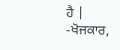ਹੈ |
-ਖੋਜਕਾਰ,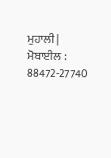ਮੁਹਾਲੀ |
ਮੋਬਾਈਲ : 88472-27740